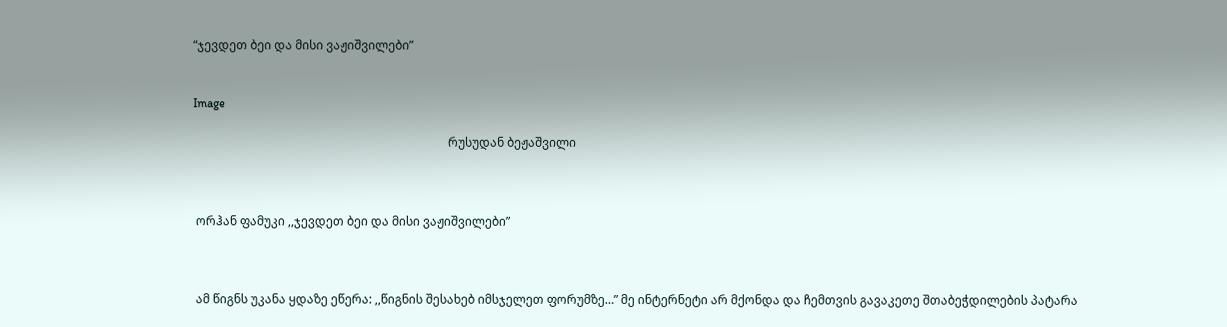“ჯევდეთ ბეი და მისი ვაჟიშვილები”


Image

                                                                                     რუსუდან ბეჟაშვილი



 ორჰან ფამუკი ,,ჯევდეთ ბეი და მისი ვაჟიშვილები”



 ამ წიგნს უკანა ყდაზე ეწერა: ,,წიგნის შესახებ იმსჯელეთ ფორუმზე…” მე ინტერნეტი არ მქონდა და ჩემთვის გავაკეთე შთაბეჭდილების პატარა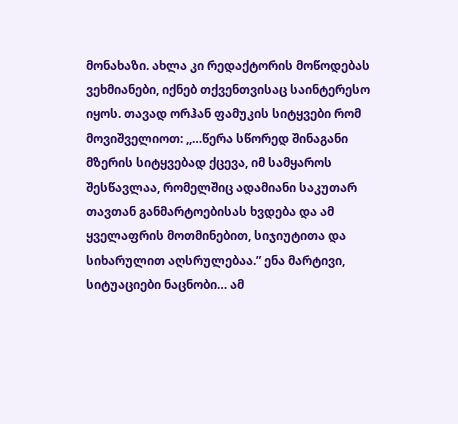მონახაზი. ახლა კი რედაქტორის მოწოდებას ვეხმიანები, იქნებ თქვენთვისაც საინტერესო იყოს. თავად ორჰან ფამუკის სიტყვები რომ მოვიშველიოთ: ,,…წერა სწორედ შინაგანი მზერის სიტყვებად ქცევა, იმ სამყაროს შესწავლაა, რომელშიც ადამიანი საკუთარ თავთან განმარტოებისას ხვდება და ამ ყველაფრის მოთმინებით, სიჯიუტითა და სიხარულით აღსრულებაა.” ენა მარტივი, სიტუაციები ნაცნობი… ამ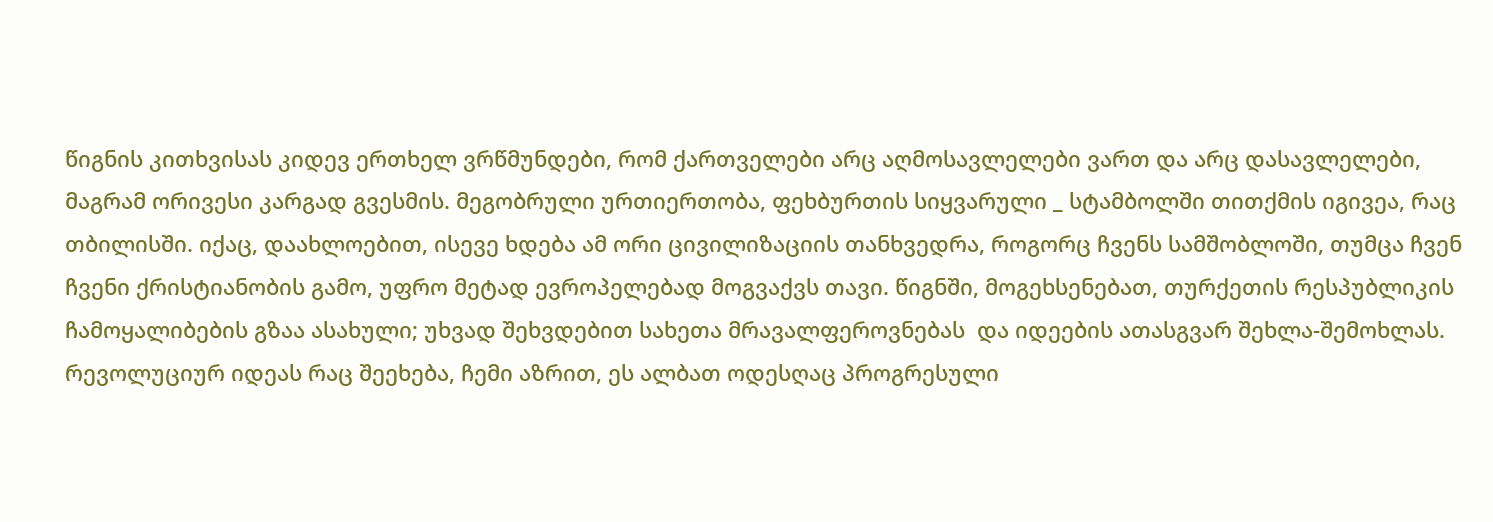წიგნის კითხვისას კიდევ ერთხელ ვრწმუნდები, რომ ქართველები არც აღმოსავლელები ვართ და არც დასავლელები, მაგრამ ორივესი კარგად გვესმის. მეგობრული ურთიერთობა, ფეხბურთის სიყვარული _ სტამბოლში თითქმის იგივეა, რაც თბილისში. იქაც, დაახლოებით, ისევე ხდება ამ ორი ცივილიზაციის თანხვედრა, როგორც ჩვენს სამშობლოში, თუმცა ჩვენ ჩვენი ქრისტიანობის გამო, უფრო მეტად ევროპელებად მოგვაქვს თავი. წიგნში, მოგეხსენებათ, თურქეთის რესპუბლიკის ჩამოყალიბების გზაა ასახული; უხვად შეხვდებით სახეთა მრავალფეროვნებას  და იდეების ათასგვარ შეხლა-შემოხლას. რევოლუციურ იდეას რაც შეეხება, ჩემი აზრით, ეს ალბათ ოდესღაც პროგრესული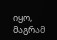იყო, მაგრამ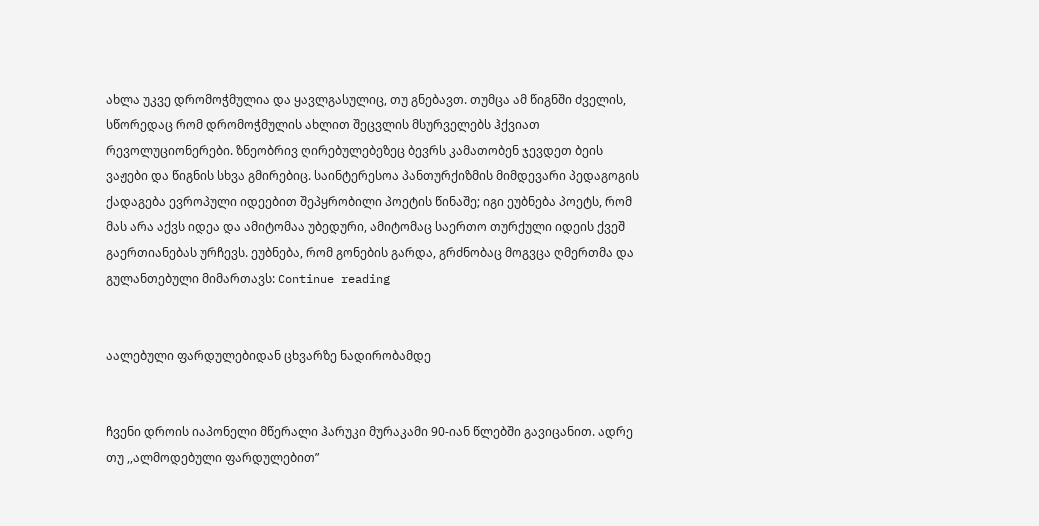ახლა უკვე დრომოჭმულია და ყავლგასულიც, თუ გნებავთ. თუმცა ამ წიგნში ძველის, სწორედაც რომ დრომოჭმულის ახლით შეცვლის მსურველებს ჰქვიათ რევოლუციონერები. ზნეობრივ ღირებულებეზეც ბევრს კამათობენ ჯევდეთ ბეის ვაჟები და წიგნის სხვა გმირებიც. საინტერესოა პანთურქიზმის მიმდევარი პედაგოგის ქადაგება ევროპული იდეებით შეპყრობილი პოეტის წინაშე; იგი ეუბნება პოეტს, რომ მას არა აქვს იდეა და ამიტომაა უბედური, ამიტომაც საერთო თურქული იდეის ქვეშ გაერთიანებას ურჩევს. ეუბნება, რომ გონების გარდა, გრძნობაც მოგვცა ღმერთმა და გულანთებული მიმართავს: Continue reading


აალებული ფარდულებიდან ცხვარზე ნადირობამდე


ჩვენი დროის იაპონელი მწერალი ჰარუკი მურაკამი 90-იან წლებში გავიცანით. ადრე თუ ,,ალმოდებული ფარდულებით”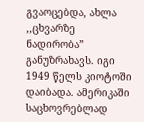გვაოცებდა, ახლა ,,ცხვარზე ნადირობა” განუზრახავს. იგი 1949 წელს კიოტოში დაიბადა. ამერიკაში საცხოვრებლად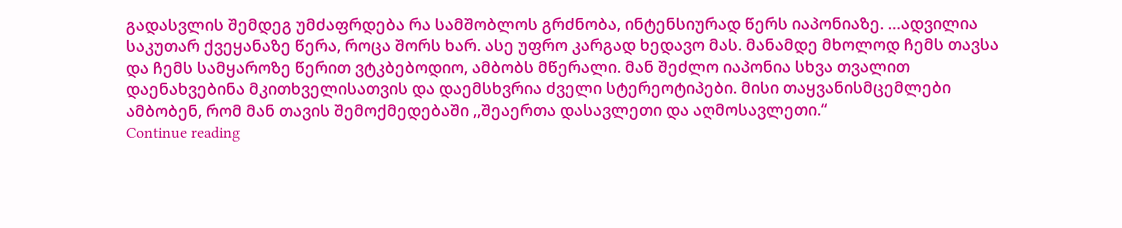გადასვლის შემდეგ უმძაფრდება რა სამშობლოს გრძნობა, ინტენსიურად წერს იაპონიაზე. …ადვილია საკუთარ ქვეყანაზე წერა, როცა შორს ხარ. ასე უფრო კარგად ხედავო მას. მანამდე მხოლოდ ჩემს თავსა და ჩემს სამყაროზე წერით ვტკბებოდიო, ამბობს მწერალი. მან შეძლო იაპონია სხვა თვალით დაენახვებინა მკითხველისათვის და დაემსხვრია ძველი სტერეოტიპები. მისი თაყვანისმცემლები ამბობენ, რომ მან თავის შემოქმედებაში ,,შეაერთა დასავლეთი და აღმოსავლეთი.“
Continue reading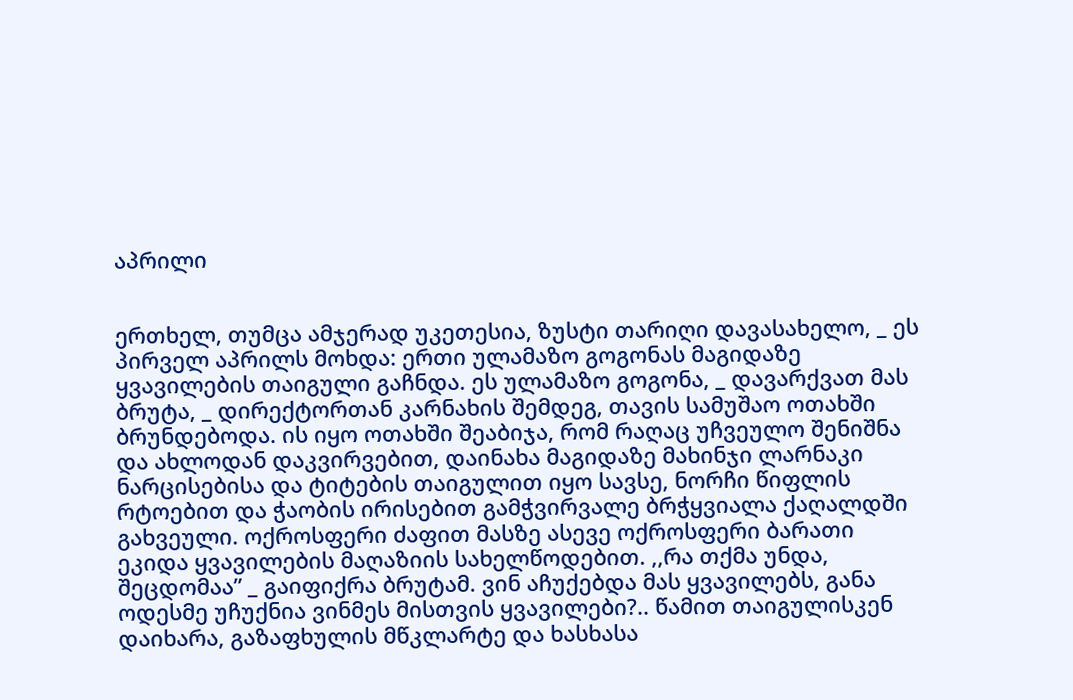აპრილი


ერთხელ, თუმცა ამჯერად უკეთესია, ზუსტი თარიღი დავასახელო, _ ეს პირველ აპრილს მოხდა: ერთი ულამაზო გოგონას მაგიდაზე ყვავილების თაიგული გაჩნდა. ეს ულამაზო გოგონა, _ დავარქვათ მას ბრუტა, _ დირექტორთან კარნახის შემდეგ, თავის სამუშაო ოთახში ბრუნდებოდა. ის იყო ოთახში შეაბიჯა, რომ რაღაც უჩვეულო შენიშნა და ახლოდან დაკვირვებით, დაინახა მაგიდაზე მახინჯი ლარნაკი ნარცისებისა და ტიტების თაიგულით იყო სავსე, ნორჩი წიფლის რტოებით და ჭაობის ირისებით გამჭვირვალე ბრჭყვიალა ქაღალდში გახვეული. ოქროსფერი ძაფით მასზე ასევე ოქროსფერი ბარათი ეკიდა ყვავილების მაღაზიის სახელწოდებით. ,,რა თქმა უნდა, შეცდომაა” _ გაიფიქრა ბრუტამ. ვინ აჩუქებდა მას ყვავილებს, განა ოდესმე უჩუქნია ვინმეს მისთვის ყვავილები?.. წამით თაიგულისკენ დაიხარა, გაზაფხულის მწკლარტე და ხასხასა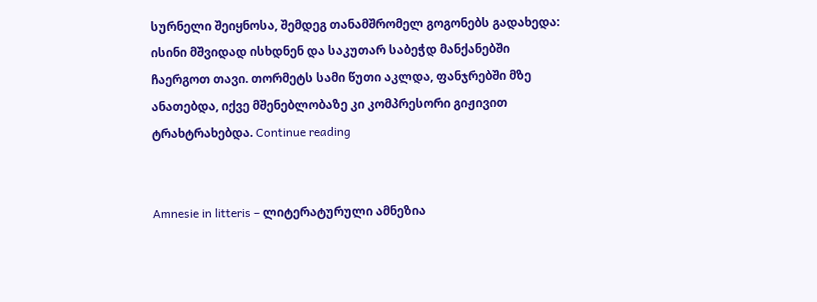სურნელი შეიყნოსა, შემდეგ თანამშრომელ გოგონებს გადახედა: ისინი მშვიდად ისხდნენ და საკუთარ საბეჭდ მანქანებში ჩაერგოთ თავი. თორმეტს სამი წუთი აკლდა, ფანჯრებში მზე ანათებდა, იქვე მშენებლობაზე კი კომპრესორი გიჟივით ტრახტრახებდა. Continue reading


Amnesie in litteris – ლიტერატურული ამნეზია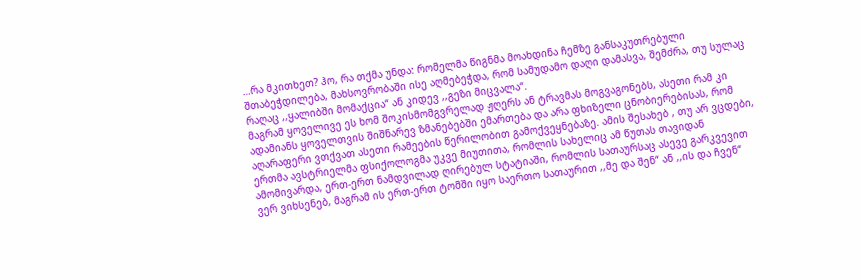…რა მკითხეთ? ჰო, რა თქმა უნდა: რომელმა წიგნმა მოახდინა ჩემზე განსაკუთრებული შთაბეჭდილება, მახსოვრობაში ისე აღმებეჭდა, რომ სამუდამო დაღი დამასვა, შემძრა, თუ სულაც რაღაც ,,ყალიბში მომაქცია“ ან კიდევ ,,გეზი მიცვალა“.
მაგრამ ყოველივე ეს ხომ შოკისმომგვრელად ჟღერს ან ტრავმას მოგვაგონებს, ასეთი რამ კი ადამიანს ყოველთვის შიშნარევ ზმანებებში ემართება და არა ფხიზელი ცნობიერებისას, რომ აღარაფერი ვთქვათ ასეთი რამეების წერილობით გამოქვეყნებაზე. ამის შესახებ , თუ არ ვცდები, ერთმა ავსტრიელმა ფსიქოლოგმა უკვე მიუთითა, რომლის სახელიც ამ წუთას თავიდან ამომივარდა, ერთ-ერთ ნამდვილად ღირებულ სტატიაში, რომლის სათაურსაც ასევე გარკვევით ვერ ვიხსენებ, მაგრამ ის ერთ-ერთ ტომში იყო საერთო სათაურით ,,მე და შენ“ ან ,,ის და ჩვენ“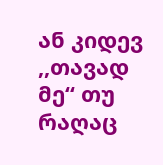ან კიდევ ,,თავად მე“ თუ რაღაც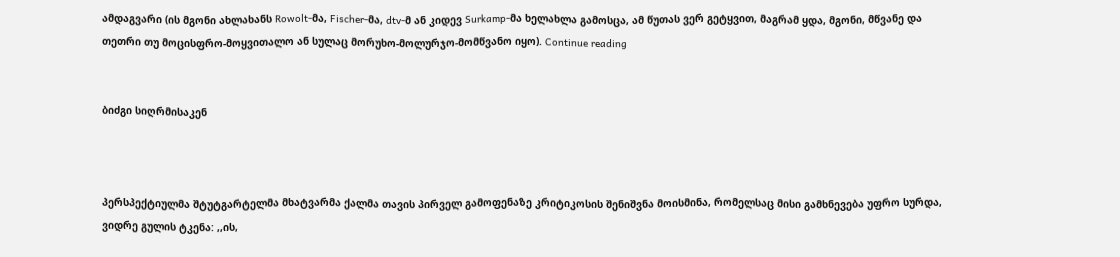ამდაგვარი (ის მგონი ახლახანს Rowolt-მა, Fischer-მა, dtv-მ ან კიდევ Surkamp-მა ხელახლა გამოსცა, ამ წუთას ვერ გეტყვით, მაგრამ ყდა, მგონი, მწვანე და თეთრი თუ მოცისფრო-მოყვითალო ან სულაც მორუხო-მოლურჯო-მომწვანო იყო). Continue reading


ბიძგი სიღრმისაკენ



პერსპექტიულმა შტუტგარტელმა მხატვარმა ქალმა თავის პირველ გამოფენაზე კრიტიკოსის შენიშვნა მოისმინა, რომელსაც მისი გამხნევება უფრო სურდა, ვიდრე გულის ტკენა: ,,ის,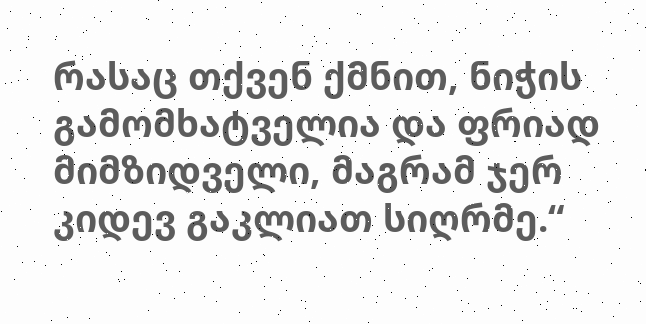რასაც თქვენ ქმნით, ნიჭის გამომხატველია და ფრიად მიმზიდველი, მაგრამ ჯერ კიდევ გაკლიათ სიღრმე.“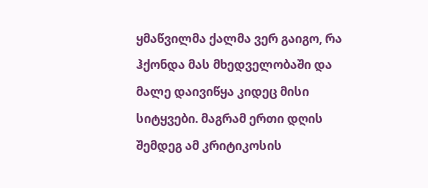ყმაწვილმა ქალმა ვერ გაიგო, რა ჰქონდა მას მხედველობაში და მალე დაივიწყა კიდეც მისი სიტყვები. მაგრამ ერთი დღის შემდეგ ამ კრიტიკოსის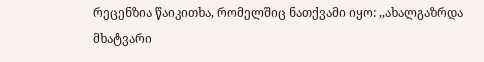რეცენზია წაიკითხა, რომელშიც ნათქვამი იყო: ,,ახალგაზრდა მხატვარი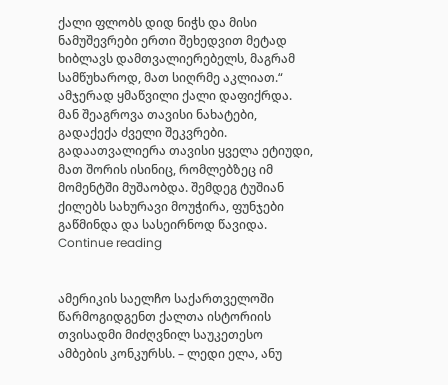ქალი ფლობს დიდ ნიჭს და მისი ნამუშევრები ერთი შეხედვით მეტად ხიბლავს დამთვალიერებელს, მაგრამ სამწუხაროდ, მათ სიღრმე აკლიათ.“
ამჯერად ყმაწვილი ქალი დაფიქრდა. მან შეაგროვა თავისი ნახატები, გადაქექა ძველი შეკვრები. გადაათვალიერა თავისი ყველა ეტიუდი, მათ შორის ისინიც, რომლებზეც იმ მომენტში მუშაობდა. შემდეგ ტუშიან ქილებს სახურავი მოუჭირა, ფუნჯები გაწმინდა და სასეირნოდ წავიდა. Continue reading


ამერიკის საელჩო საქართველოში წარმოგიდგენთ ქალთა ისტორიის თვისადმი მიძღვნილ საუკეთესო ამბების კონკურსს. – ლედი ელა, ანუ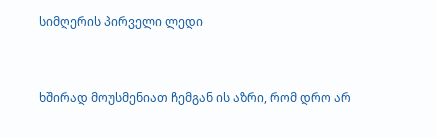სიმღერის პირველი ლედი


ხშირად მოუსმენიათ ჩემგან ის აზრი, რომ დრო არ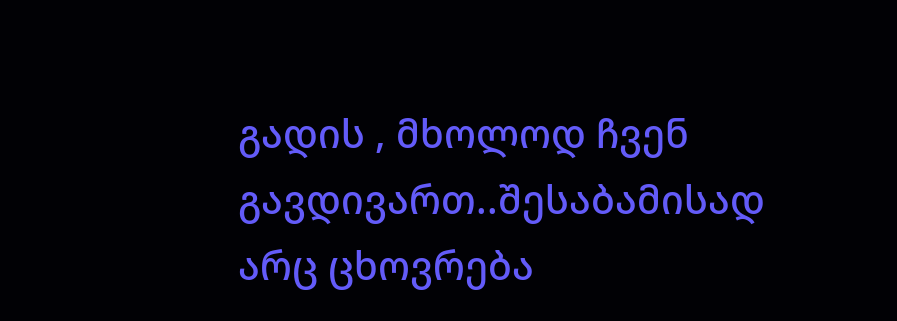გადის , მხოლოდ ჩვენ გავდივართ..შესაბამისად არც ცხოვრება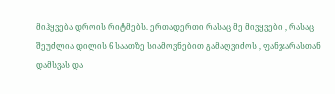მიჰყვება დროის რიტმებს. ერთადერთი რასაც მე მივყვები , რასაც შეუძლია დილის 6 საათზე სიამოვნებით გამაღვიძოს , ფანჯარასთან დამსვას და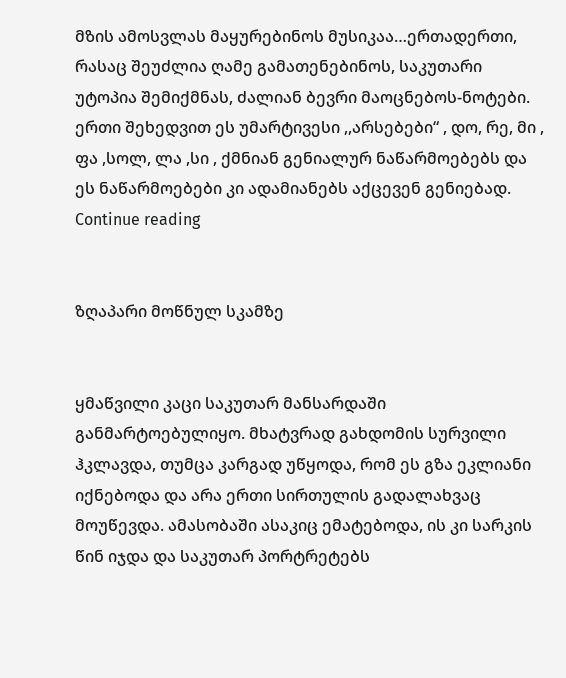მზის ამოსვლას მაყურებინოს მუსიკაა…ერთადერთი, რასაც შეუძლია ღამე გამათენებინოს, საკუთარი უტოპია შემიქმნას, ძალიან ბევრი მაოცნებოს-ნოტები. ერთი შეხედვით ეს უმარტივესი ,,არსებები“ , დო, რე, მი , ფა ,სოლ, ლა ,სი , ქმნიან გენიალურ ნაწარმოებებს და ეს ნაწარმოებები კი ადამიანებს აქცევენ გენიებად. Continue reading


ზღაპარი მოწნულ სკამზე


ყმაწვილი კაცი საკუთარ მანსარდაში განმარტოებულიყო. მხატვრად გახდომის სურვილი ჰკლავდა, თუმცა კარგად უწყოდა, რომ ეს გზა ეკლიანი იქნებოდა და არა ერთი სირთულის გადალახვაც მოუწევდა. ამასობაში ასაკიც ემატებოდა, ის კი სარკის წინ იჯდა და საკუთარ პორტრეტებს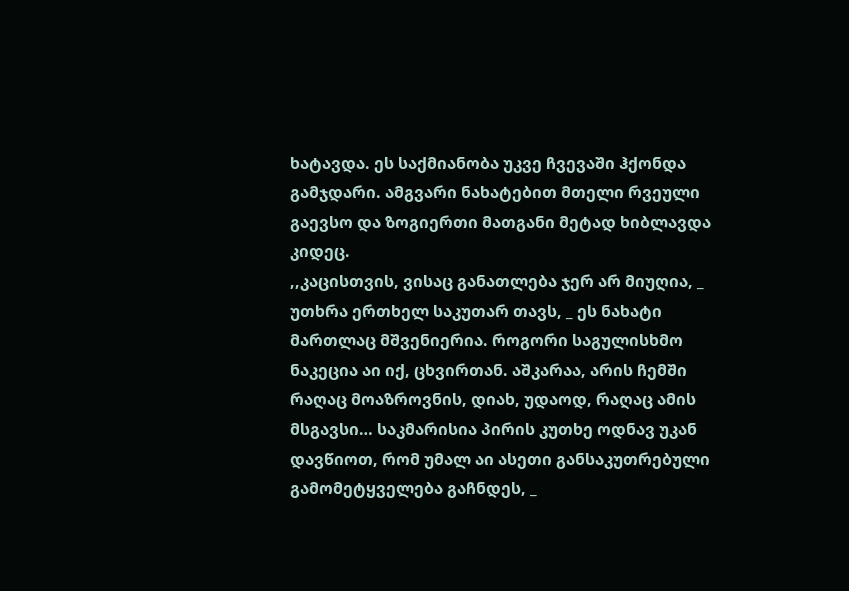ხატავდა. ეს საქმიანობა უკვე ჩვევაში ჰქონდა გამჯდარი. ამგვარი ნახატებით მთელი რვეული გაევსო და ზოგიერთი მათგანი მეტად ხიბლავდა კიდეც.
,,კაცისთვის, ვისაც განათლება ჯერ არ მიუღია, _ უთხრა ერთხელ საკუთარ თავს, _ ეს ნახატი მართლაც მშვენიერია. როგორი საგულისხმო ნაკეცია აი იქ, ცხვირთან. აშკარაა, არის ჩემში რაღაც მოაზროვნის, დიახ, უდაოდ, რაღაც ამის მსგავსი… საკმარისია პირის კუთხე ოდნავ უკან დავწიოთ, რომ უმალ აი ასეთი განსაკუთრებული გამომეტყველება გაჩნდეს, _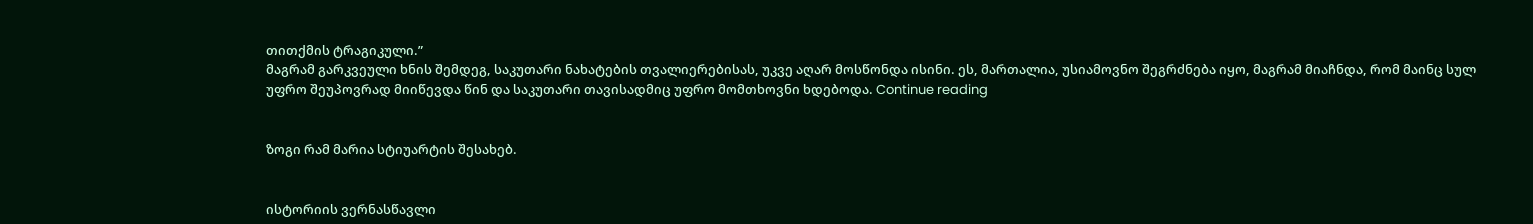თითქმის ტრაგიკული.”
მაგრამ გარკვეული ხნის შემდეგ, საკუთარი ნახატების თვალიერებისას, უკვე აღარ მოსწონდა ისინი. ეს, მართალია, უსიამოვნო შეგრძნება იყო, მაგრამ მიაჩნდა, რომ მაინც სულ უფრო შეუპოვრად მიიწევდა წინ და საკუთარი თავისადმიც უფრო მომთხოვნი ხდებოდა. Continue reading


ზოგი რამ მარია სტიუარტის შესახებ.


ისტორიის ვერნასწავლი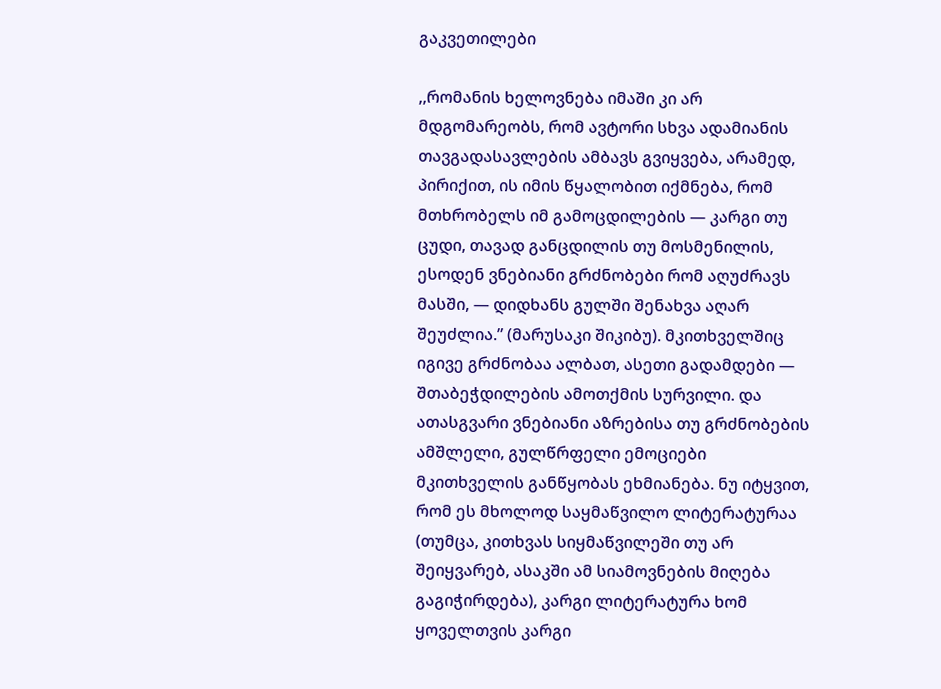გაკვეთილები

,,რომანის ხელოვნება იმაში კი არ მდგომარეობს, რომ ავტორი სხვა ადამიანის თავგადასავლების ამბავს გვიყვება, არამედ, პირიქით, ის იმის წყალობით იქმნება, რომ მთხრობელს იმ გამოცდილების — კარგი თუ ცუდი, თავად განცდილის თუ მოსმენილის, ესოდენ ვნებიანი გრძნობები რომ აღუძრავს მასში, — დიდხანს გულში შენახვა აღარ შეუძლია.” (მარუსაკი შიკიბუ). მკითხველშიც იგივე გრძნობაა ალბათ, ასეთი გადამდები — შთაბეჭდილების ამოთქმის სურვილი. და ათასგვარი ვნებიანი აზრებისა თუ გრძნობების ამშლელი, გულწრფელი ემოციები მკითხველის განწყობას ეხმიანება. ნუ იტყვით, რომ ეს მხოლოდ საყმაწვილო ლიტერატურაა (თუმცა, კითხვას სიყმაწვილეში თუ არ შეიყვარებ, ასაკში ამ სიამოვნების მიღება გაგიჭირდება), კარგი ლიტერატურა ხომ ყოველთვის კარგი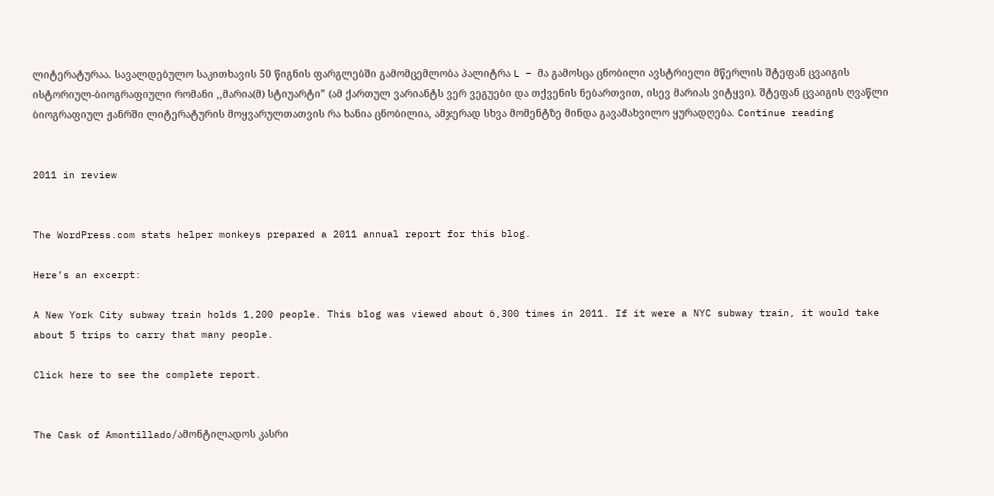ლიტერატურაა. სავალდებულო საკითხავის 50 წიგნის ფარგლებში გამომცემლობა პალიტრა L – მა გამოსცა ცნობილი ავსტრიელი მწერლის შტეფან ცვაიგის ისტორიულ-ბიოგრაფიული რომანი ,,მარია(მ) სტიუარტი” (ამ ქართულ ვარიანტს ვერ ვეგუები და თქვენის ნებართვით, ისევ მარიას ვიტყვი). შტეფან ცვაიგის ღვაწლი ბიოგრაფიულ ჟანრში ლიტერატურის მოყვარულთათვის რა ხანია ცნობილია, ამჯერად სხვა მომენტზე მინდა გავამახვილო ყურადღება. Continue reading


2011 in review


The WordPress.com stats helper monkeys prepared a 2011 annual report for this blog.

Here’s an excerpt:

A New York City subway train holds 1,200 people. This blog was viewed about 6,300 times in 2011. If it were a NYC subway train, it would take about 5 trips to carry that many people.

Click here to see the complete report.


The Cask of Amontillado/ამონტილადოს კასრი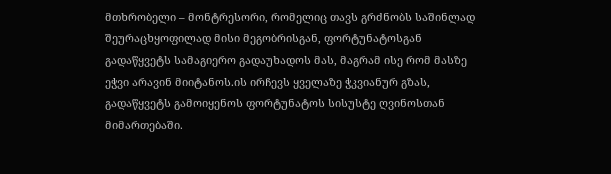მთხრობელი – მონტრესორი, რომელიც თავს გრძნობს საშინლად შეურაცხყოფილად მისი მეგობრისგან, ფორტუნატოსგან გადაწყვეტს სამაგიერო გადაუხადოს მას, მაგრამ ისე რომ მასზე ეჭვი არავინ მიიტანოს.ის ირჩევს ყველაზე ჭკვიანურ გზას, გადაწყვეტს გამოიყენოს ფორტუნატოს სისუსტე ღვინოსთან მიმართებაში.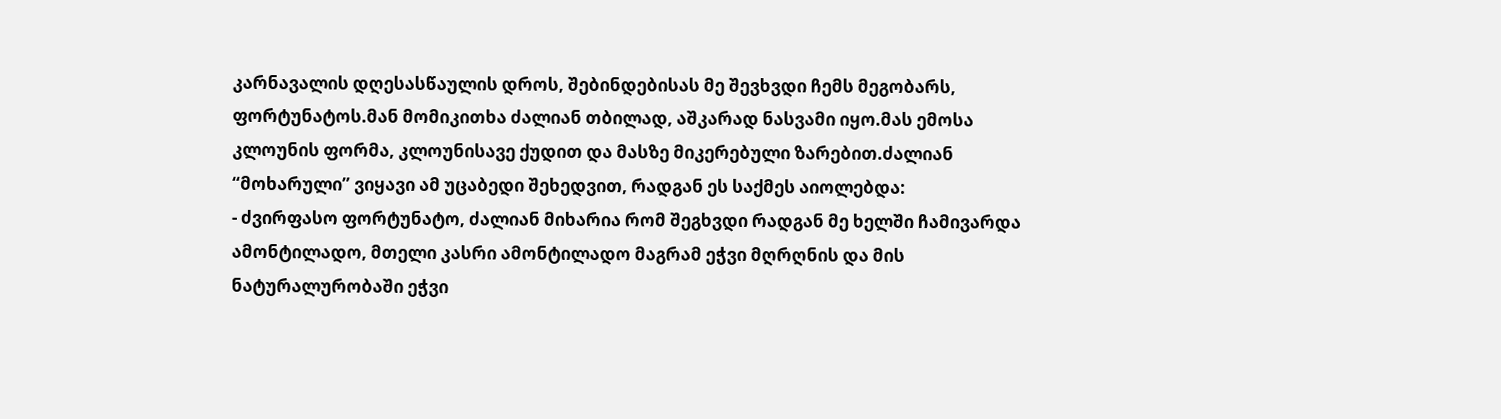კარნავალის დღესასწაულის დროს, შებინდებისას მე შევხვდი ჩემს მეგობარს, ფორტუნატოს.მან მომიკითხა ძალიან თბილად, აშკარად ნასვამი იყო.მას ემოსა კლოუნის ფორმა, კლოუნისავე ქუდით და მასზე მიკერებული ზარებით.ძალიან “მოხარული” ვიყავი ამ უცაბედი შეხედვით, რადგან ეს საქმეს აიოლებდა:
- ძვირფასო ფორტუნატო, ძალიან მიხარია რომ შეგხვდი რადგან მე ხელში ჩამივარდა ამონტილადო, მთელი კასრი ამონტილადო მაგრამ ეჭვი მღრღნის და მის ნატურალურობაში ეჭვი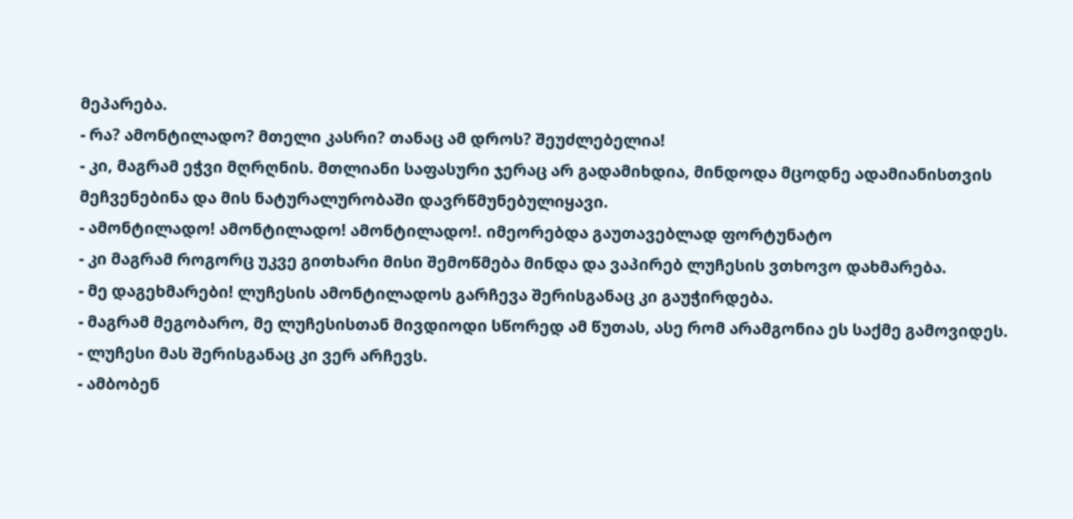მეპარება.
- რა? ამონტილადო? მთელი კასრი? თანაც ამ დროს? შეუძლებელია!
- კი, მაგრამ ეჭვი მღრღნის. მთლიანი საფასური ჯერაც არ გადამიხდია, მინდოდა მცოდნე ადამიანისთვის მეჩვენებინა და მის ნატურალურობაში დავრწმუნებულიყავი.
- ამონტილადო! ამონტილადო! ამონტილადო!. იმეორებდა გაუთავებლად ფორტუნატო
- კი მაგრამ როგორც უკვე გითხარი მისი შემოწმება მინდა და ვაპირებ ლუჩესის ვთხოვო დახმარება.
- მე დაგეხმარები! ლუჩესის ამონტილადოს გარჩევა შერისგანაც კი გაუჭირდება.
- მაგრამ მეგობარო, მე ლუჩესისთან მივდიოდი სწორედ ამ წუთას, ასე რომ არამგონია ეს საქმე გამოვიდეს.
- ლუჩესი მას შერისგანაც კი ვერ არჩევს.
- ამბობენ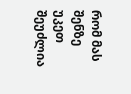რომ მას შენზე უკეთ შეუძლია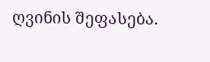ღვინის შეფასება.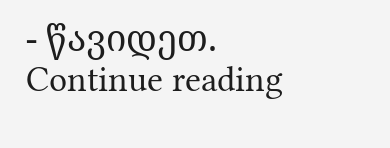- წავიდეთ. Continue reading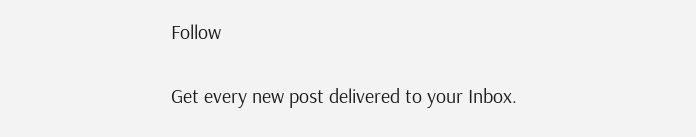Follow

Get every new post delivered to your Inbox.